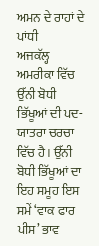ਅਮਨ ਦੇ ਰਾਹਾਂ ਦੇ ਪਾਂਧੀ
ਅਜਕੱਲ੍ਹ ਅਮਰੀਕਾ ਵਿੱਚ ਉੱਨੀ ਬੋਧੀ ਭਿੱਖੂਆਂ ਦੀ ਪਦ-ਯਾਤਰਾ ਚਰਚਾ ਵਿੱਚ ਹੈ। ਉੱਨੀ ਬੋਧੀ ਭਿੱਖੂਆਂ ਦਾ ਇਹ ਸਮੂਹ ਇਸ ਸਮੇਂ ‘ਵਾਕ ਫਾਰ ਪੀਸ’ ਭਾਵ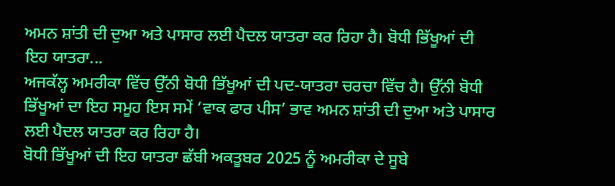ਅਮਨ ਸ਼ਾਂਤੀ ਦੀ ਦੁਆ ਅਤੇ ਪਾਸਾਰ ਲਈ ਪੈਦਲ ਯਾਤਰਾ ਕਰ ਰਿਹਾ ਹੈ। ਬੋਧੀ ਭਿੱਖੂਆਂ ਦੀ ਇਹ ਯਾਤਰਾ...
ਅਜਕੱਲ੍ਹ ਅਮਰੀਕਾ ਵਿੱਚ ਉੱਨੀ ਬੋਧੀ ਭਿੱਖੂਆਂ ਦੀ ਪਦ-ਯਾਤਰਾ ਚਰਚਾ ਵਿੱਚ ਹੈ। ਉੱਨੀ ਬੋਧੀ ਭਿੱਖੂਆਂ ਦਾ ਇਹ ਸਮੂਹ ਇਸ ਸਮੇਂ ‘ਵਾਕ ਫਾਰ ਪੀਸ’ ਭਾਵ ਅਮਨ ਸ਼ਾਂਤੀ ਦੀ ਦੁਆ ਅਤੇ ਪਾਸਾਰ ਲਈ ਪੈਦਲ ਯਾਤਰਾ ਕਰ ਰਿਹਾ ਹੈ।
ਬੋਧੀ ਭਿੱਖੂਆਂ ਦੀ ਇਹ ਯਾਤਰਾ ਛੱਬੀ ਅਕਤੂਬਰ 2025 ਨੂੰ ਅਮਰੀਕਾ ਦੇ ਸੂਬੇ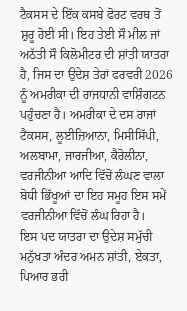ਟੈਕਸਸ ਦੇ ਇੱਕ ਕਸਬੇ ਫੋਰਟ ਵਰਥ ਤੋਂ ਸ਼ੁਰੂ ਹੋਈ ਸੀ। ਇਹ ਤੇਈ ਸੌ ਮੀਲ ਜਾਂ ਅਠੱਤੀ ਸੌ ਕਿਲੋਮੀਟਰ ਦੀ ਸ਼ਾਂਤੀ ਯਾਤਰਾ ਹੈ, ਜਿਸ ਦਾ ਉਦੇਸ਼ ਤੇਰਾਂ ਫਰਵਰੀ 2026 ਨੂੰ ਅਮਰੀਕਾ ਦੀ ਰਾਜਧਾਨੀ ਵਾਸ਼ਿੰਗਟਨ ਪਹੁੰਚਣਾ ਹੈ। ਅਮਰੀਕਾ ਦੇ ਦਸ ਰਾਜਾਂ ਟੈਕਸਸ, ਲੂਈਜ਼ਿਆਨਾ, ਮਿਸੀਸਿੱਪੀ, ਅਲਬਾਮਾ, ਜਾਰਜੀਆ, ਕੈਰੋਲੀਨਾ, ਵਰਜੀਨੀਆ ਆਦਿ ਵਿੱਚੋਂ ਲੰਘਣ ਵਾਲਾ ਬੋਧੀ ਭਿੱਖੂਆਂ ਦਾ ਇਹ ਸਮੂਹ ਇਸ ਸਮੇਂ ਵਰਜੀਨੀਆ ਵਿੱਚੋਂ ਲੰਘ ਰਿਹਾ ਹੈ।
ਇਸ ਪਦ ਯਾਤਰਾ ਦਾ ਉਦੇਸ਼ ਸਮੁੱਚੀ ਮਨੁੱਖਤਾ ਅੰਦਰ ਅਮਨ ਸ਼ਾਂਤੀ, ਏਕਤਾ, ਪਿਆਰ ਭਰੀ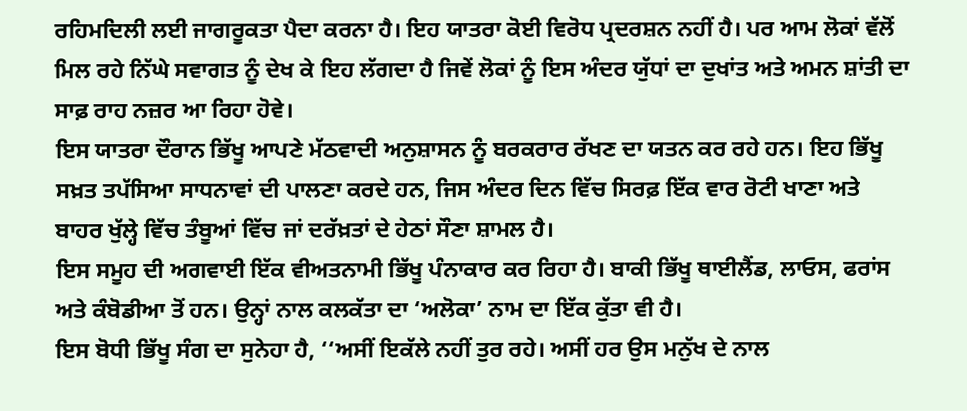ਰਹਿਮਦਿਲੀ ਲਈ ਜਾਗਰੂਕਤਾ ਪੈਦਾ ਕਰਨਾ ਹੈ। ਇਹ ਯਾਤਰਾ ਕੋਈ ਵਿਰੋਧ ਪ੍ਰਦਰਸ਼ਨ ਨਹੀਂ ਹੈ। ਪਰ ਆਮ ਲੋਕਾਂ ਵੱਲੋਂ ਮਿਲ ਰਹੇ ਨਿੱਘੇ ਸਵਾਗਤ ਨੂੰ ਦੇਖ ਕੇ ਇਹ ਲੱਗਦਾ ਹੈ ਜਿਵੇਂ ਲੋਕਾਂ ਨੂੰ ਇਸ ਅੰਦਰ ਯੁੱਧਾਂ ਦਾ ਦੁਖਾਂਤ ਅਤੇ ਅਮਨ ਸ਼ਾਂਤੀ ਦਾ ਸਾਫ਼ ਰਾਹ ਨਜ਼ਰ ਆ ਰਿਹਾ ਹੋਵੇ।
ਇਸ ਯਾਤਰਾ ਦੌਰਾਨ ਭਿੱਖੂ ਆਪਣੇ ਮੱਠਵਾਦੀ ਅਨੁਸ਼ਾਸਨ ਨੂੰ ਬਰਕਰਾਰ ਰੱਖਣ ਦਾ ਯਤਨ ਕਰ ਰਹੇ ਹਨ। ਇਹ ਭਿੱਖੂ ਸਖ਼ਤ ਤਪੱਸਿਆ ਸਾਧਨਾਵਾਂ ਦੀ ਪਾਲਣਾ ਕਰਦੇ ਹਨ, ਜਿਸ ਅੰਦਰ ਦਿਨ ਵਿੱਚ ਸਿਰਫ਼ ਇੱਕ ਵਾਰ ਰੋਟੀ ਖਾਣਾ ਅਤੇ ਬਾਹਰ ਖੁੱਲ੍ਹੇ ਵਿੱਚ ਤੰਬੂਆਂ ਵਿੱਚ ਜਾਂ ਦਰੱਖ਼ਤਾਂ ਦੇ ਹੇਠਾਂ ਸੌਣਾ ਸ਼ਾਮਲ ਹੈ।
ਇਸ ਸਮੂਹ ਦੀ ਅਗਵਾਈ ਇੱਕ ਵੀਅਤਨਾਮੀ ਭਿੱਖੂ ਪੰਨਾਕਾਰ ਕਰ ਰਿਹਾ ਹੈ। ਬਾਕੀ ਭਿੱਖੂ ਥਾਈਲੈਂਡ, ਲਾਓਸ, ਫਰਾਂਸ ਅਤੇ ਕੰਬੋਡੀਆ ਤੋਂ ਹਨ। ਉਨ੍ਹਾਂ ਨਾਲ ਕਲਕੱਤਾ ਦਾ ‘ਅਲੋਕਾ’ ਨਾਮ ਦਾ ਇੱਕ ਕੁੱਤਾ ਵੀ ਹੈ।
ਇਸ ਬੋਧੀ ਭਿੱਖੂ ਸੰਗ ਦਾ ਸੁਨੇਹਾ ਹੈ, ‘‘ਅਸੀਂ ਇਕੱਲੇ ਨਹੀਂ ਤੁਰ ਰਹੇ। ਅਸੀਂ ਹਰ ਉਸ ਮਨੁੱਖ ਦੇ ਨਾਲ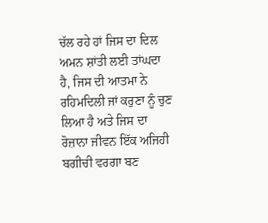ਚੱਲ ਰਹੇ ਹਾਂ ਜਿਸ ਦਾ ਦਿਲ ਅਮਨ ਸ਼ਾਂਤੀ ਲਈ ਤਾਂਘਦਾ ਹੈ, ਜਿਸ ਦੀ ਆਤਮਾ ਨੇ ਰਹਿਮਦਿਲੀ ਜਾਂ ਕਰੁਣਾ ਨੂੰ ਚੁਣ ਲਿਆ ਹੈ ਅਤੇ ਜਿਸ ਦਾ ਰੋਜ਼ਾਨਾ ਜੀਵਨ ਇੱਕ ਅਜਿਹੀ ਬਗੀਚੀ ਵਰਗਾ ਬਣ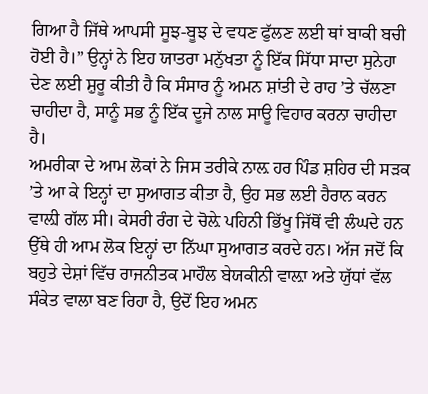ਗਿਆ ਹੈ ਜਿੱਥੇ ਆਪਸੀ ਸੂਝ-ਬੂਝ ਦੇ ਵਧਣ ਫੁੱਲਣ ਲਈ ਥਾਂ ਬਾਕੀ ਬਚੀ ਹੋਈ ਹੈ।” ਉਨ੍ਹਾਂ ਨੇ ਇਹ ਯਾਤਰਾ ਮਨੁੱਖਤਾ ਨੂੰ ਇੱਕ ਸਿੱਧਾ ਸਾਦਾ ਸੁਨੇਹਾ ਦੇਣ ਲਈ ਸ਼ੁਰੂ ਕੀਤੀ ਹੈ ਕਿ ਸੰਸਾਰ ਨੂੰ ਅਮਨ ਸ਼ਾਂਤੀ ਦੇ ਰਾਹ ’ਤੇ ਚੱਲਣਾ ਚਾਹੀਦਾ ਹੈ, ਸਾਨੂੰ ਸਭ ਨੂੰ ਇੱਕ ਦੂਜੇ ਨਾਲ ਸਾਊ ਵਿਹਾਰ ਕਰਨਾ ਚਾਹੀਦਾ ਹੈ।
ਅਮਰੀਕਾ ਦੇ ਆਮ ਲੋਕਾਂ ਨੇ ਜਿਸ ਤਰੀਕੇ ਨਾਲ਼ ਹਰ ਪਿੰਡ ਸ਼ਹਿਰ ਦੀ ਸੜਕ ’ਤੇ ਆ ਕੇ ਇਨ੍ਹਾਂ ਦਾ ਸੁਆਗਤ ਕੀਤਾ ਹੈ, ਉਹ ਸਭ ਲਈ ਹੈਰਾਨ ਕਰਨ ਵਾਲ਼ੀ ਗੱਲ ਸੀ। ਕੇਸਰੀ ਰੰਗ ਦੇ ਚੋਲ਼ੇ ਪਹਿਨੀ ਭਿੱਖੂ ਜਿੱਥੋਂ ਵੀ ਲੰਘਦੇ ਹਨ ਉੱਥੇ ਹੀ ਆਮ ਲੋਕ ਇਨ੍ਹਾਂ ਦਾ ਨਿੱਘਾ ਸੁਆਗਤ ਕਰਦੇ ਹਨ। ਅੱਜ ਜਦੋਂ ਕਿ ਬਹੁਤੇ ਦੇਸ਼ਾਂ ਵਿੱਚ ਰਾਜਨੀਤਕ ਮਾਹੌਲ ਬੇਯਕੀਨੀ ਵਾਲ਼ਾ ਅਤੇ ਯੁੱਧਾਂ ਵੱਲ ਸੰਕੇਤ ਵਾਲਾ ਬਣ ਰਿਹਾ ਹੈ, ਉਦੋਂ ਇਹ ਅਮਨ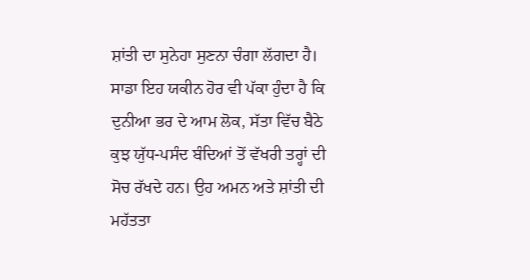ਸ਼ਾਂਤੀ ਦਾ ਸੁਨੇਹਾ ਸੁਣਨਾ ਚੰਗਾ ਲੱਗਦਾ ਹੈ। ਸਾਡਾ ਇਹ ਯਕੀਨ ਹੋਰ ਵੀ ਪੱਕਾ ਹੁੰਦਾ ਹੈ ਕਿ ਦੁਨੀਆ ਭਰ ਦੇ ਆਮ ਲੋਕ, ਸੱਤਾ ਵਿੱਚ ਬੈਠੇ ਕੁਝ ਯੁੱਧ-ਪਸੰਦ ਬੰਦਿਆਂ ਤੋਂ ਵੱਖਰੀ ਤਰ੍ਹਾਂ ਦੀ ਸੋਚ ਰੱਖਦੇ ਹਨ। ਉਹ ਅਮਨ ਅਤੇ ਸ਼ਾਂਤੀ ਦੀ ਮਹੱਤਤਾ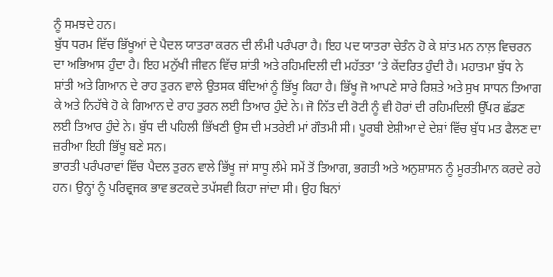ਨੂੰ ਸਮਝਦੇ ਹਨ।
ਬੁੱਧ ਧਰਮ ਵਿੱਚ ਭਿੱਖੂਆਂ ਦੇ ਪੈਦਲ ਯਾਤਰਾ ਕਰਨ ਦੀ ਲੰਮੀ ਪਰੰਪਰਾ ਹੈ। ਇਹ ਪਦ ਯਾਤਰਾ ਚੇਤੰਨ ਹੋ ਕੇ ਸ਼ਾਂਤ ਮਨ ਨਾਲ਼ ਵਿਚਰਨ ਦਾ ਅਭਿਆਸ ਹੁੰਦਾ ਹੈ। ਇਹ ਮਨੁੱਖੀ ਜੀਵਨ ਵਿੱਚ ਸ਼ਾਂਤੀ ਅਤੇ ਰਹਿਮਦਿਲੀ ਦੀ ਮਹੱਤਤਾ ’ਤੇ ਕੇਂਦਰਿਤ ਹੁੰਦੀ ਹੈ। ਮਹਾਤਮਾ ਬੁੱਧ ਨੇ ਸ਼ਾਂਤੀ ਅਤੇ ਗਿਆਨ ਦੇ ਰਾਹ ਤੁਰਨ ਵਾਲੇ ਉਤਸਕ ਬੰਦਿਆਂ ਨੂੰ ਭਿੱਖੂ ਕਿਹਾ ਹੈ। ਭਿੱਖੂ ਜੋ ਆਪਣੇ ਸਾਰੇ ਰਿਸ਼ਤੇ ਅਤੇ ਸੁਖ ਸਾਧਨ ਤਿਆਗ ਕੇ ਅਤੇ ਨਿਹੱਥੇ ਹੋ ਕੇ ਗਿਆਨ ਦੇ ਰਾਹ ਤੁਰਨ ਲਈ ਤਿਆਰ ਹੁੰਦੇ ਨੇ। ਜੋ ਨਿੱਤ ਦੀ ਰੋਟੀ ਨੂੰ ਵੀ ਹੋਰਾਂ ਦੀ ਰਹਿਮਦਿਲੀ ਉੱਪਰ ਛੱਡਣ ਲਈ ਤਿਆਰ ਹੁੰਦੇ ਨੇ। ਬੁੱਧ ਦੀ ਪਹਿਲੀ ਭਿੱਖਣੀ ਉਸ ਦੀ ਮਤਰੇਈ ਮਾਂ ਗੌਤਮੀ ਸੀ। ਪੂਰਬੀ ਏਸ਼ੀਆ ਦੇ ਦੇਸ਼ਾਂ ਵਿੱਚ ਬੁੱਧ ਮਤ ਫੈਲਣ ਦਾ ਜ਼ਰੀਆ ਇਹੀ ਭਿੱਖੂ ਬਣੇ ਸਨ।
ਭਾਰਤੀ ਪਰੰਪਰਾਵਾਂ ਵਿੱਚ ਪੈਦਲ ਤੁਰਨ ਵਾਲੇ ਭਿੱਖੂ ਜਾਂ ਸਾਧੂ ਲੰਮੇ ਸਮੇਂ ਤੋਂ ਤਿਆਗ, ਭਗਤੀ ਅਤੇ ਅਨੁਸ਼ਾਸਨ ਨੂੰ ਮੂਰਤੀਮਾਨ ਕਰਦੇ ਰਹੇ ਹਨ। ਉਨ੍ਹਾਂ ਨੂੰ ਪਰਿਵ੍ਰਜਕ ਭਾਵ ਭਟਕਦੇ ਤਪੱਸਵੀ ਕਿਹਾ ਜਾਂਦਾ ਸੀ। ਉਹ ਬਿਨਾਂ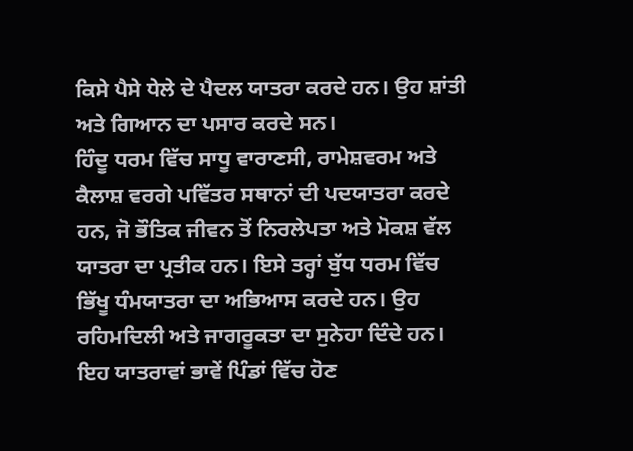ਕਿਸੇ ਪੈਸੇ ਧੇਲੇ ਦੇ ਪੈਦਲ ਯਾਤਰਾ ਕਰਦੇ ਹਨ। ਉਹ ਸ਼ਾਂਤੀ ਅਤੇ ਗਿਆਨ ਦਾ ਪਸਾਰ ਕਰਦੇ ਸਨ।
ਹਿੰਦੂ ਧਰਮ ਵਿੱਚ ਸਾਧੂ ਵਾਰਾਣਸੀ, ਰਾਮੇਸ਼ਵਰਮ ਅਤੇ ਕੈਲਾਸ਼ ਵਰਗੇ ਪਵਿੱਤਰ ਸਥਾਨਾਂ ਦੀ ਪਦਯਾਤਰਾ ਕਰਦੇ ਹਨ, ਜੋ ਭੌਤਿਕ ਜੀਵਨ ਤੋਂ ਨਿਰਲੇਪਤਾ ਅਤੇ ਮੋਕਸ਼ ਵੱਲ ਯਾਤਰਾ ਦਾ ਪ੍ਰਤੀਕ ਹਨ। ਇਸੇ ਤਰ੍ਹਾਂ ਬੁੱਧ ਧਰਮ ਵਿੱਚ ਭਿੱਖੂ ਧੰਮਯਾਤਰਾ ਦਾ ਅਭਿਆਸ ਕਰਦੇ ਹਨ। ਉਹ ਰਹਿਮਦਿਲੀ ਅਤੇ ਜਾਗਰੂਕਤਾ ਦਾ ਸੁਨੇਹਾ ਦਿੰਦੇ ਹਨ। ਇਹ ਯਾਤਰਾਵਾਂ ਭਾਵੇਂ ਪਿੰਡਾਂ ਵਿੱਚ ਹੋਣ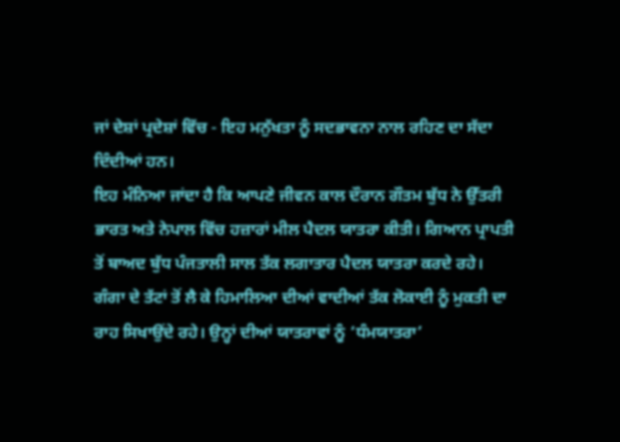ਜਾਂ ਦੇਸ਼ਾਂ ਪ੍ਰਦੇਸ਼ਾਂ ਵਿੱਚ - ਇਹ ਮਨੁੱਖਤਾ ਨੂੰ ਸਦਭਾਵਨਾ ਨਾਲ ਰਹਿਣ ਦਾ ਸੱਦਾ ਦਿੰਦੀਆਂ ਹਨ।
ਇਹ ਮੰਨਿਆ ਜਾਂਦਾ ਹੈ ਕਿ ਆਪਣੇ ਜੀਵਨ ਕਾਲ ਦੌਰਾਨ ਗੌਤਮ ਬੁੱਧ ਨੇ ਉੱਤਰੀ ਭਾਰਤ ਅਤੇ ਨੇਪਾਲ ਵਿੱਚ ਹਜ਼ਾਰਾਂ ਮੀਲ ਪੈਦਲ ਯਾਤਰਾ ਕੀਤੀ। ਗਿਆਨ ਪ੍ਰਾਪਤੀ ਤੋਂ ਬਾਅਦ ਬੁੱਧ ਪੰਜਤਾਲੀ ਸਾਲ ਤੱਕ ਲਗਾਤਾਰ ਪੈਦਲ ਯਾਤਰਾ ਕਰਦੇ ਰਹੇ। ਗੰਗਾ ਦੇ ਤੱਟਾਂ ਤੋਂ ਲੈ ਕੇ ਹਿਮਾਲਿਆ ਦੀਆਂ ਵਾਦੀਆਂ ਤੱਕ ਲੋਕਾਈ ਨੂੰ ਮੁਕਤੀ ਦਾ ਰਾਹ ਸਿਖਾਉਂਦੇ ਰਹੇ। ਉਨ੍ਹਾਂ ਦੀਆਂ ਯਾਤਰਾਵਾਂ ਨੂੰ ‘ਧੰਮਯਾਤਰਾ’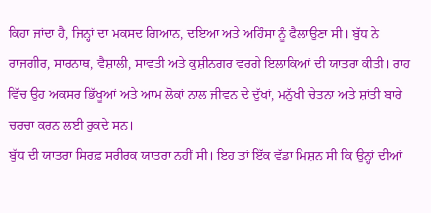ਕਿਹਾ ਜਾਂਦਾ ਹੈ, ਜਿਨ੍ਹਾਂ ਦਾ ਮਕਸਦ ਗਿਆਨ, ਦਇਆ ਅਤੇ ਅਹਿੰਸਾ ਨੂੰ ਫੈਲਾਉਣਾ ਸੀ। ਬੁੱਧ ਨੇ ਰਾਜਗੀਰ, ਸਾਰਨਾਥ, ਵੈਸ਼ਾਲੀ, ਸਾਵਤੀ ਅਤੇ ਕੁਸ਼ੀਨਗਰ ਵਰਗੇ ਇਲਾਕਿਆਂ ਦੀ ਯਾਤਰਾ ਕੀਤੀ। ਰਾਹ ਵਿੱਚ ਉਹ ਅਕਸਰ ਭਿੱਖੂਆਂ ਅਤੇ ਆਮ ਲੋਕਾਂ ਨਾਲ ਜੀਵਨ ਦੇ ਦੁੱਖਾਂ, ਮਨੁੱਖੀ ਚੇਤਨਾ ਅਤੇ ਸ਼ਾਂਤੀ ਬਾਰੇ ਚਰਚਾ ਕਰਨ ਲਈ ਰੁਕਦੇ ਸਨ।
ਬੁੱਧ ਦੀ ਯਾਤਰਾ ਸਿਰਫ਼ ਸਰੀਰਕ ਯਾਤਰਾ ਨਹੀਂ ਸੀ। ਇਹ ਤਾਂ ਇੱਕ ਵੱਡਾ ਮਿਸ਼ਨ ਸੀ ਕਿ ਉਨ੍ਹਾਂ ਦੀਆਂ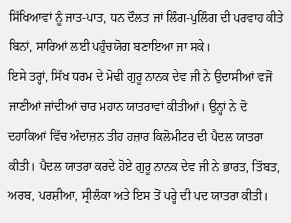ਸਿੱਖਿਆਵਾਂ ਨੂੰ ਜਾਤ-ਪਾਤ, ਧਨ ਦੌਲਤ ਜਾਂ ਲਿੰਗ-ਪੁਲਿੰਗ ਦੀ ਪਰਵਾਹ ਕੀਤੇ ਬਿਨਾਂ, ਸਾਰਿਆਂ ਲਈ ਪਹੁੰਚਯੋਗ ਬਣਾਇਆ ਜਾ ਸਕੇ।
ਇਸੇ ਤਰ੍ਹਾਂ, ਸਿੱਖ ਧਰਮ ਦੇ ਮੋਢੀ ਗੁਰੂ ਨਾਨਕ ਦੇਵ ਜੀ ਨੇ ਉਦਾਸੀਆਂ ਵਜੋਂ ਜਾਣੀਆਂ ਜਾਂਦੀਆਂ ਚਾਰ ਮਹਾਨ ਯਾਤਰਾਵਾਂ ਕੀਤੀਆਂ। ਉਨ੍ਹਾਂ ਨੇ ਦੋ ਦਹਾਕਿਆਂ ਵਿੱਚ ਅੰਦਾਜ਼ਨ ਤੀਹ ਹਜ਼ਾਰ ਕਿਲੋਮੀਟਰ ਦੀ ਪੈਦਲ ਯਾਤਰਾ ਕੀਤੀ। ਪੈਦਲ ਯਾਤਰਾ ਕਰਦੇ ਹੋਏ ਗੁਰੂ ਨਾਨਕ ਦੇਵ ਜੀ ਨੇ ਭਾਰਤ, ਤਿੱਬਤ, ਅਰਬ, ਪਰਸ਼ੀਆ, ਸ੍ਰੀਲੰਕਾ ਅਤੇ ਇਸ ਤੋਂ ਪਰ੍ਹੇ ਦੀ ਪਦ ਯਾਤਰਾ ਕੀਤੀ।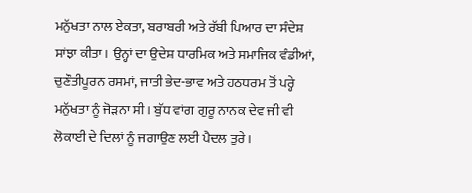ਮਨੁੱਖਤਾ ਨਾਲ ਏਕਤਾ, ਬਰਾਬਰੀ ਅਤੇ ਰੱਬੀ ਪਿਆਰ ਦਾ ਸੰਦੇਸ਼ ਸਾਂਝਾ ਕੀਤਾ। ਉਨ੍ਹਾਂ ਦਾ ਉਦੇਸ਼ ਧਾਰਮਿਕ ਅਤੇ ਸਮਾਜਿਕ ਵੰਡੀਆਂ, ਚੁਣੌਤੀਪੂਰਨ ਰਸਮਾਂ, ਜਾਤੀ ਭੇਦ-ਭਾਵ ਅਤੇ ਹਠਧਰਮ ਤੋਂ ਪਰ੍ਹੇ ਮਨੁੱਖਤਾ ਨੂੰ ਜੋੜਨਾ ਸੀ। ਬੁੱਧ ਵਾਂਗ ਗੁਰੂ ਨਾਨਕ ਦੇਵ ਜੀ ਵੀ ਲੋਕਾਈ ਦੇ ਦਿਲਾਂ ਨੂੰ ਜਗਾਉਣ ਲਈ ਪੈਦਲ ਤੁਰੇ।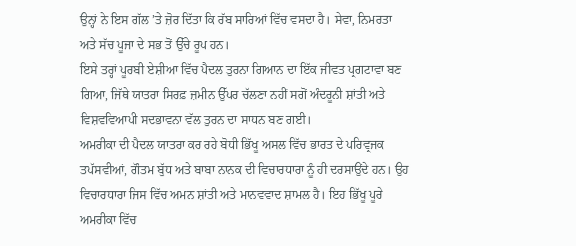ਉਨ੍ਹਾਂ ਨੇ ਇਸ ਗੱਲ ’ਤੇ ਜ਼ੋਰ ਦਿੱਤਾ ਕਿ ਰੱਬ ਸਾਰਿਆਂ ਵਿੱਚ ਵਸਦਾ ਹੈ। ਸੇਵਾ, ਨਿਮਰਤਾ ਅਤੇ ਸੱਚ ਪੂਜਾ ਦੇ ਸਭ ਤੋਂ ਉੱਚੇ ਰੂਪ ਹਨ।
ਇਸੇ ਤਰ੍ਹਾਂ ਪੂਰਬੀ ਏਸ਼ੀਆ ਵਿੱਚ ਪੈਦਲ ਤੁਰਨਾ ਗਿਆਨ ਦਾ ਇੱਕ ਜੀਵਤ ਪ੍ਰਗਟਾਵਾ ਬਣ ਗਿਆ, ਜਿੱਥੇ ਯਾਤਰਾ ਸਿਰਫ਼ ਜ਼ਮੀਨ ਉੱਪਰ ਚੱਲਣਾ ਨਹੀਂ ਸਗੋਂ ਅੰਦਰੂਨੀ ਸ਼ਾਂਤੀ ਅਤੇ ਵਿਸ਼ਵਵਿਆਪੀ ਸਦਭਾਵਨਾ ਵੱਲ ਤੁਰਨ ਦਾ ਸਾਧਨ ਬਣ ਗਈ।
ਅਮਰੀਕਾ ਦੀ ਪੈਦਲ ਯਾਤਰਾ ਕਰ ਰਹੇ ਬੋਧੀ ਭਿੱਖੂ ਅਸਲ ਵਿੱਚ ਭਾਰਤ ਦੇ ਪਰਿਵ੍ਰਜਕ ਤਪੱਸਵੀਆਂ, ਗੌਤਮ ਬੁੱਧ ਅਤੇ ਬਾਬਾ ਨਾਨਕ ਦੀ ਵਿਚਾਰਧਾਰਾ ਨੂੰ ਹੀ ਦਰਸਾਉਂਦੇ ਹਨ। ਉਹ ਵਿਚਾਰਧਾਰਾ ਜਿਸ ਵਿੱਚ ਅਮਨ ਸ਼ਾਂਤੀ ਅਤੇ ਮਾਨਵਵਾਦ ਸ਼ਾਮਲ ਹੈ। ਇਹ ਭਿੱਖੂ ਪੂਰੇ ਅਮਰੀਕਾ ਵਿੱਚ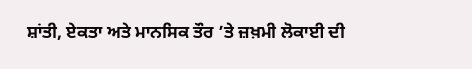ਸ਼ਾਂਤੀ, ਏਕਤਾ ਅਤੇ ਮਾਨਸਿਕ ਤੌਰ ’ਤੇ ਜ਼ਖ਼ਮੀ ਲੋਕਾਈ ਦੀ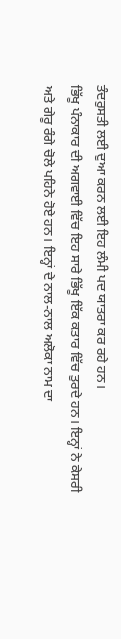ਤੰਦਰੁਸਤੀ ਲਈ ਦੁਆ ਕਰਨ ਲਈ ਇਹ ਲੰਮੀ ਪਦ ਯਾਤਰਾ ਕਰ ਰਹੇ ਹਨ।
ਭਿੱਖੂ ਪੰਨਾਕਾਰ ਦੀ ਅਗਵਾਈ ਵਿੱਚ ਇਹ ਸਾਰੇ ਭਿੱਖੂ ਇੱਕ ਕਤਾਰ ਵਿੱਚ ਤੁਰਦੇ ਹਨ। ਇਨ੍ਹਾਂ ਨੇ ਕੇਸਰੀ ਅਤੇ ਗੇਰੂ ਰੰਗੇ ਚੋਲੇ ਪਹਿਨੇ ਹੋਏ ਹਨ। ਇਨ੍ਹਾਂ ਦੇ ਨਾਲ-ਨਾਲ ਅਲੋਕਾ ਨਾਮ ਦਾ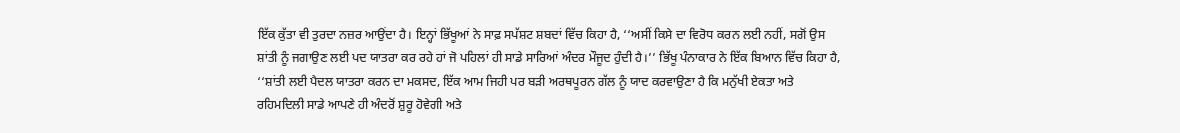ਇੱਕ ਕੁੱਤਾ ਵੀ ਤੁਰਦਾ ਨਜ਼ਰ ਆਉਂਦਾ ਹੈ। ਇਨ੍ਹਾਂ ਭਿੱਖੂਆਂ ਨੇ ਸਾਫ਼ ਸਪੱਸ਼ਟ ਸ਼ਬਦਾਂ ਵਿੱਚ ਕਿਹਾ ਹੈ, ‘‘ਅਸੀਂ ਕਿਸੇ ਦਾ ਵਿਰੋਧ ਕਰਨ ਲਈ ਨਹੀਂ, ਸਗੋਂ ਉਸ ਸ਼ਾਂਤੀ ਨੂੰ ਜਗਾਉਣ ਲਈ ਪਦ ਯਾਤਰਾ ਕਰ ਰਹੇ ਹਾਂ ਜੋ ਪਹਿਲਾਂ ਹੀ ਸਾਡੇ ਸਾਰਿਆਂ ਅੰਦਰ ਮੌਜੂਦ ਹੁੰਦੀ ਹੈ।’’ ਭਿੱਖੂ ਪੰਨਾਕਾਰ ਨੇ ਇੱਕ ਬਿਆਨ ਵਿੱਚ ਕਿਹਾ ਹੈ, ‘‘ਸ਼ਾਂਤੀ ਲਈ ਪੈਦਲ ਯਾਤਰਾ ਕਰਨ ਦਾ ਮਕਸਦ, ਇੱਕ ਆਮ ਜਿਹੀ ਪਰ ਬੜੀ ਅਰਥਪੂਰਨ ਗੱਲ ਨੂੰ ਯਾਦ ਕਰਵਾਉਣਾ ਹੈ ਕਿ ਮਨੁੱਖੀ ਏਕਤਾ ਅਤੇ ਰਹਿਮਦਿਲੀ ਸਾਡੇ ਆਪਣੇ ਹੀ ਅੰਦਰੋਂ ਸ਼ੁਰੂ ਹੋਵੇਗੀ ਅਤੇ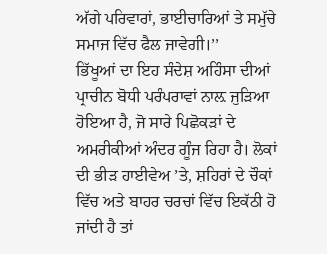ਅੱਗੇ ਪਰਿਵਾਰਾਂ, ਭਾਈਚਾਰਿਆਂ ਤੇ ਸਮੁੱਚੇ ਸਮਾਜ ਵਿੱਚ ਫੈਲ ਜਾਵੇਗੀ।’’
ਭਿੱਖੂਆਂ ਦਾ ਇਹ ਸੰਦੇਸ਼ ਅਹਿੰਸਾ ਦੀਆਂ ਪ੍ਰਾਚੀਨ ਬੋਧੀ ਪਰੰਪਰਾਵਾਂ ਨਾਲ਼ ਜੁੜਿਆ ਹੋਇਆ ਹੈ, ਜੋ ਸਾਰੇ ਪਿਛੋਕੜਾਂ ਦੇ ਅਮਰੀਕੀਆਂ ਅੰਦਰ ਗੂੰਜ ਰਿਹਾ ਹੈ। ਲੋਕਾਂ ਦੀ ਭੀੜ ਹਾਈਵੇਅ ’ਤੇ, ਸ਼ਹਿਰਾਂ ਦੇ ਚੌਕਾਂ ਵਿੱਚ ਅਤੇ ਬਾਹਰ ਚਰਚਾਂ ਵਿੱਚ ਇਕੱਠੀ ਹੋ ਜਾਂਦੀ ਹੈ ਤਾਂ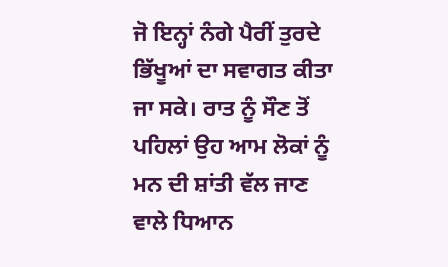ਜੋ ਇਨ੍ਹਾਂ ਨੰਗੇ ਪੈਰੀਂ ਤੁਰਦੇ ਭਿੱਖੂਆਂ ਦਾ ਸਵਾਗਤ ਕੀਤਾ ਜਾ ਸਕੇ। ਰਾਤ ਨੂੰ ਸੌਣ ਤੋਂ ਪਹਿਲਾਂ ਉਹ ਆਮ ਲੋਕਾਂ ਨੂੰ ਮਨ ਦੀ ਸ਼ਾਂਤੀ ਵੱਲ ਜਾਣ ਵਾਲੇ ਧਿਆਨ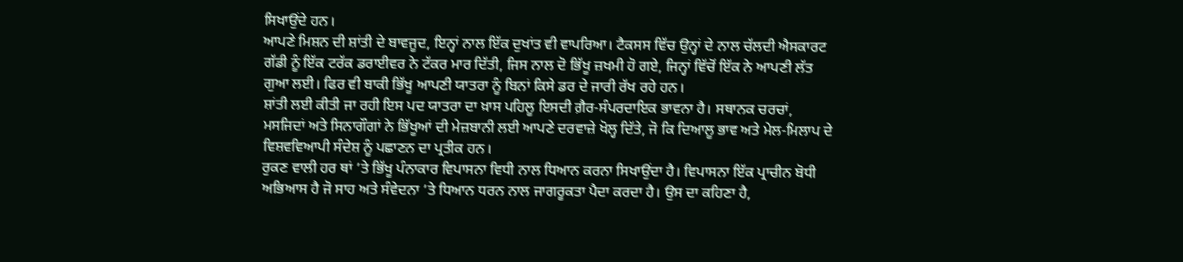ਸਿਖਾਉਂਦੇ ਹਨ।
ਆਪਣੇ ਮਿਸ਼ਨ ਦੀ ਸ਼ਾਂਤੀ ਦੇ ਬਾਵਜੂਦ, ਇਨ੍ਹਾਂ ਨਾਲ ਇੱਕ ਦੁਖਾਂਤ ਵੀ ਵਾਪਰਿਆ। ਟੈਕਸਸ ਵਿੱਚ ਉਨ੍ਹਾਂ ਦੇ ਨਾਲ ਚੱਲਦੀ ਐਸਕਾਰਟ ਗੱਡੀ ਨੂੰ ਇੱਕ ਟਰੱਕ ਡਰਾਈਵਰ ਨੇ ਟੱਕਰ ਮਾਰ ਦਿੱਤੀ, ਜਿਸ ਨਾਲ ਦੋ ਭਿੱਖੂ ਜ਼ਖਮੀ ਹੋ ਗਏ, ਜਿਨ੍ਹਾਂ ਵਿੱਚੋਂ ਇੱਕ ਨੇ ਆਪਣੀ ਲੱਤ ਗੁਆ ਲਈ। ਫਿਰ ਵੀ ਬਾਕੀ ਭਿੱਖੂ ਆਪਣੀ ਯਾਤਰਾ ਨੂੰ ਬਿਨਾਂ ਕਿਸੇ ਡਰ ਦੇ ਜਾਰੀ ਰੱਖ ਰਹੇ ਹਨ।
ਸ਼ਾਂਤੀ ਲਈ ਕੀਤੀ ਜਾ ਰਹੀ ਇਸ ਪਦ ਯਾਤਰਾ ਦਾ ਖ਼ਾਸ ਪਹਿਲੂ ਇਸਦੀ ਗ਼ੈਰ-ਸੰਪਰਦਾਇਕ ਭਾਵਨਾ ਹੈ। ਸਥਾਨਕ ਚਰਚਾਂ, ਮਸਜਿਦਾਂ ਅਤੇ ਸਿਨਾਗੌਗਾਂ ਨੇ ਭਿੱਖੂਆਂ ਦੀ ਮੇਜ਼ਬਾਨੀ ਲਈ ਆਪਣੇ ਦਰਵਾਜ਼ੇ ਖੋਲ੍ਹ ਦਿੱਤੇ, ਜੋ ਕਿ ਦਿਆਲੂ ਭਾਵ ਅਤੇ ਮੇਲ-ਮਿਲਾਪ ਦੇ ਵਿਸ਼ਵਵਿਆਪੀ ਸੰਦੇਸ਼ ਨੂੰ ਪਛਾਣਨ ਦਾ ਪ੍ਰਤੀਕ ਹਨ।
ਰੁਕਣ ਵਾਲੀ ਹਰ ਥਾਂ ’ਤੇ ਭਿੱਖੂ ਪੰਨਾਕਾਰ ਵਿਪਾਸਨਾ ਵਿਧੀ ਨਾਲ ਧਿਆਨ ਕਰਨਾ ਸਿਖਾਉਂਦਾ ਹੈ। ਵਿਪਾਸਨਾ ਇੱਕ ਪ੍ਰਾਚੀਨ ਬੋਧੀ ਅਭਿਆਸ ਹੈ ਜੋ ਸਾਹ ਅਤੇ ਸੰਵੇਦਨਾ ’ਤੇ ਧਿਆਨ ਧਰਨ ਨਾਲ ਜਾਗਰੂਕਤਾ ਪੈਦਾ ਕਰਦਾ ਹੈ। ਉਸ ਦਾ ਕਹਿਣਾ ਹੈ,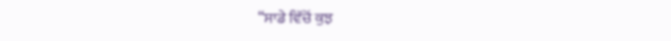“ਸਾਡੇ ਵਿੱਚੋਂ ਕੁਝ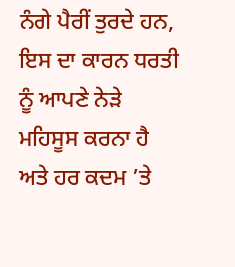ਨੰਗੇ ਪੈਰੀਂ ਤੁਰਦੇ ਹਨ, ਇਸ ਦਾ ਕਾਰਨ ਧਰਤੀ ਨੂੰ ਆਪਣੇ ਨੇੜੇ ਮਹਿਸੂਸ ਕਰਨਾ ਹੈ ਅਤੇ ਹਰ ਕਦਮ ’ਤੇ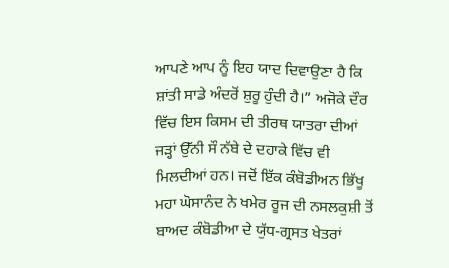ਆਪਣੇ ਆਪ ਨੂੰ ਇਹ ਯਾਦ ਦਿਵਾਉਣਾ ਹੈ ਕਿ ਸ਼ਾਂਤੀ ਸਾਡੇ ਅੰਦਰੋਂ ਸ਼ੁਰੂ ਹੁੰਦੀ ਹੈ।” ਅਜੋਕੇ ਦੌਰ ਵਿੱਚ ਇਸ ਕਿਸਮ ਦੀ ਤੀਰਥ ਯਾਤਰਾ ਦੀਆਂ ਜੜ੍ਹਾਂ ਉੱਨੀ ਸੌ ਨੱਬੇ ਦੇ ਦਹਾਕੇ ਵਿੱਚ ਵੀ ਮਿਲਦੀਆਂ ਹਨ। ਜਦੋਂ ਇੱਕ ਕੰਬੋਡੀਅਨ ਭਿੱਖੂ ਮਹਾ ਘੋਸਾਨੰਦ ਨੇ ਖਮੇਰ ਰੂਜ ਦੀ ਨਸਲਕੁਸ਼ੀ ਤੋਂ ਬਾਅਦ ਕੰਬੋਡੀਆ ਦੇ ਯੁੱਧ-ਗ੍ਰਸਤ ਖੇਤਰਾਂ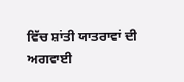ਵਿੱਚ ਸ਼ਾਂਤੀ ਯਾਤਰਾਵਾਂ ਦੀ ਅਗਵਾਈ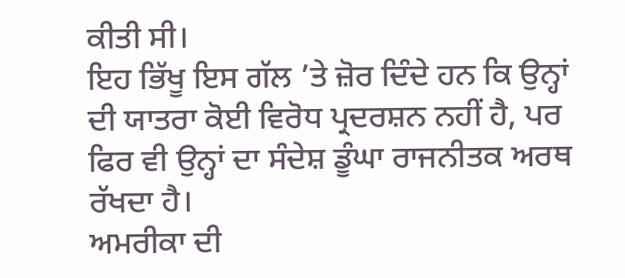ਕੀਤੀ ਸੀ।
ਇਹ ਭਿੱਖੂ ਇਸ ਗੱਲ ’ਤੇ ਜ਼ੋਰ ਦਿੰਦੇ ਹਨ ਕਿ ਉਨ੍ਹਾਂ ਦੀ ਯਾਤਰਾ ਕੋਈ ਵਿਰੋਧ ਪ੍ਰਦਰਸ਼ਨ ਨਹੀਂ ਹੈ, ਪਰ ਫਿਰ ਵੀ ਉਨ੍ਹਾਂ ਦਾ ਸੰਦੇਸ਼ ਡੂੰਘਾ ਰਾਜਨੀਤਕ ਅਰਥ ਰੱਖਦਾ ਹੈ।
ਅਮਰੀਕਾ ਦੀ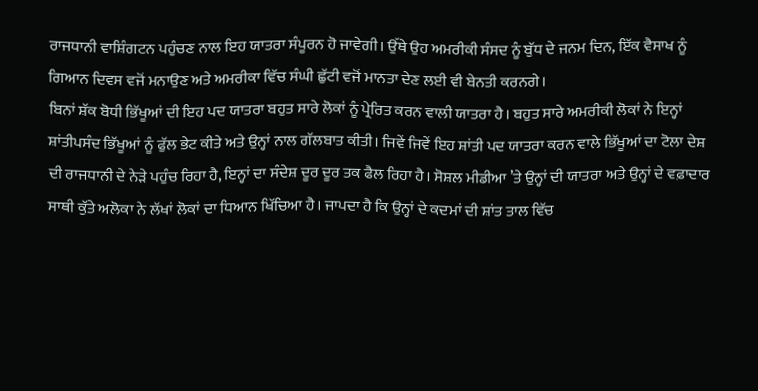ਰਾਜਧਾਨੀ ਵਾਸ਼ਿੰਗਟਨ ਪਹੁੰਚਣ ਨਾਲ ਇਹ ਯਾਤਰਾ ਸੰਪੂਰਨ ਹੋ ਜਾਵੇਗੀ। ਉੱਥੇ ਉਹ ਅਮਰੀਕੀ ਸੰਸਦ ਨੂੰ ਬੁੱਧ ਦੇ ਜਨਮ ਦਿਨ, ਇੱਕ ਵੈਸਾਖ ਨੂੰ ਗਿਆਨ ਦਿਵਸ ਵਜੋਂ ਮਨਾਉਣ ਅਤੇ ਅਮਰੀਕਾ ਵਿੱਚ ਸੰਘੀ ਛੁੱਟੀ ਵਜੋਂ ਮਾਨਤਾ ਦੇਣ ਲਈ ਵੀ ਬੇਨਤੀ ਕਰਨਗੇ।
ਬਿਨਾਂ ਸ਼ੱਕ ਬੋਧੀ ਭਿੱਖੂਆਂ ਦੀ ਇਹ ਪਦ ਯਾਤਰਾ ਬਹੁਤ ਸਾਰੇ ਲੋਕਾਂ ਨੂੰ ਪ੍ਰੇਰਿਤ ਕਰਨ ਵਾਲੀ ਯਾਤਰਾ ਹੈ। ਬਹੁਤ ਸਾਰੇ ਅਮਰੀਕੀ ਲੋਕਾਂ ਨੇ ਇਨ੍ਹਾਂ ਸ਼ਾਂਤੀਪਸੰਦ ਭਿੱਖੂਆਂ ਨੂੰ ਫੁੱਲ ਭੇਟ ਕੀਤੇ ਅਤੇ ਉਨ੍ਹਾਂ ਨਾਲ ਗੱਲਬਾਤ ਕੀਤੀ। ਜਿਵੇਂ ਜਿਵੇਂ ਇਹ ਸ਼ਾਂਤੀ ਪਦ ਯਾਤਰਾ ਕਰਨ ਵਾਲੇ ਭਿੱਖੂਆਂ ਦਾ ਟੋਲਾ ਦੇਸ਼ ਦੀ ਰਾਜਧਾਨੀ ਦੇ ਨੇੜੇ ਪਹੁੰਚ ਰਿਹਾ ਹੈ, ਇਨ੍ਹਾਂ ਦਾ ਸੰਦੇਸ਼ ਦੂਰ ਦੂਰ ਤਕ ਫੈਲ ਰਿਹਾ ਹੈ। ਸੋਸ਼ਲ ਮੀਡੀਆ ’ਤੇ ਉਨ੍ਹਾਂ ਦੀ ਯਾਤਰਾ ਅਤੇ ਉਨ੍ਹਾਂ ਦੇ ਵਫ਼ਾਦਾਰ ਸਾਥੀ ਕੁੱਤੇ ਅਲੋਕਾ ਨੇ ਲੱਖਾਂ ਲੋਕਾਂ ਦਾ ਧਿਆਨ ਖਿੱਚਿਆ ਹੈ। ਜਾਪਦਾ ਹੈ ਕਿ ਉਨ੍ਹਾਂ ਦੇ ਕਦਮਾਂ ਦੀ ਸ਼ਾਂਤ ਤਾਲ ਵਿੱਚ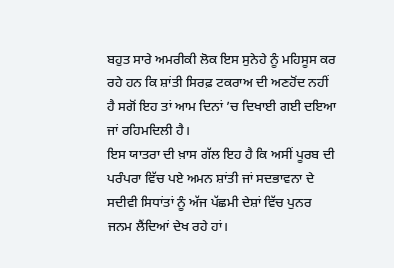ਬਹੁਤ ਸਾਰੇ ਅਮਰੀਕੀ ਲੋਕ ਇਸ ਸੁਨੇਹੇ ਨੂੰ ਮਹਿਸੂਸ ਕਰ ਰਹੇ ਹਨ ਕਿ ਸ਼ਾਂਤੀ ਸਿਰਫ਼ ਟਕਰਾਅ ਦੀ ਅਣਹੋਂਦ ਨਹੀਂ ਹੈ ਸਗੋਂ ਇਹ ਤਾਂ ਆਮ ਦਿਨਾਂ ’ਚ ਦਿਖਾਈ ਗਈ ਦਇਆ ਜਾਂ ਰਹਿਮਦਿਲੀ ਹੈ।
ਇਸ ਯਾਤਰਾ ਦੀ ਖ਼ਾਸ ਗੱਲ ਇਹ ਹੈ ਕਿ ਅਸੀਂ ਪੂਰਬ ਦੀ ਪਰੰਪਰਾ ਵਿੱਚ ਪਏ ਅਮਨ ਸ਼ਾਂਤੀ ਜਾਂ ਸਦਭਾਵਨਾ ਦੇ ਸਦੀਵੀ ਸਿਧਾਂਤਾਂ ਨੂੰ ਅੱਜ ਪੱਛਮੀ ਦੇਸ਼ਾਂ ਵਿੱਚ ਪੁਨਰ ਜਨਮ ਲੈਂਦਿਆਂ ਦੇਖ ਰਹੇ ਹਾਂ।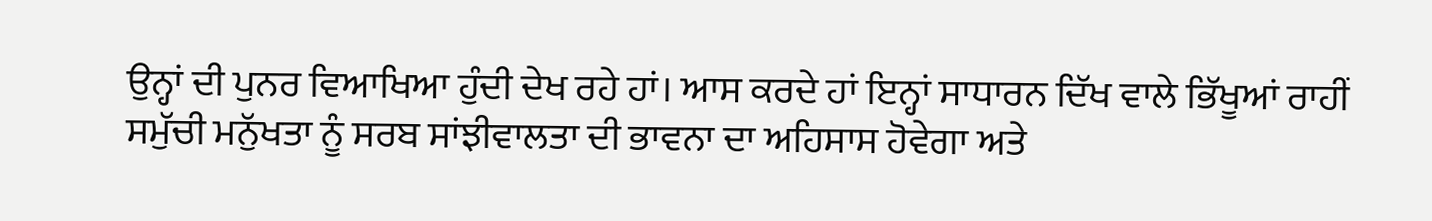ਉਨ੍ਹਾਂ ਦੀ ਪੁਨਰ ਵਿਆਖਿਆ ਹੁੰਦੀ ਦੇਖ ਰਹੇ ਹਾਂ। ਆਸ ਕਰਦੇ ਹਾਂ ਇਨ੍ਹਾਂ ਸਾਧਾਰਨ ਦਿੱਖ ਵਾਲੇ ਭਿੱਖੂਆਂ ਰਾਹੀਂ ਸਮੁੱਚੀ ਮਨੁੱਖਤਾ ਨੂੰ ਸਰਬ ਸਾਂਝੀਵਾਲਤਾ ਦੀ ਭਾਵਨਾ ਦਾ ਅਹਿਸਾਸ ਹੋਵੇਗਾ ਅਤੇ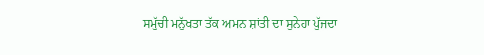ਸਮੁੱਚੀ ਮਨੁੱਖਤਾ ਤੱਕ ਅਮਨ ਸ਼ਾਂਤੀ ਦਾ ਸੁਨੇਹਾ ਪੁੱਜਦਾ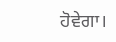ਹੋਵੇਗਾ।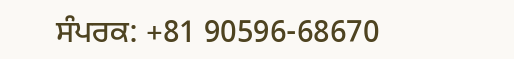ਸੰਪਰਕ: +81 90596-68670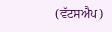(ਵੱਟਸਐਪ)